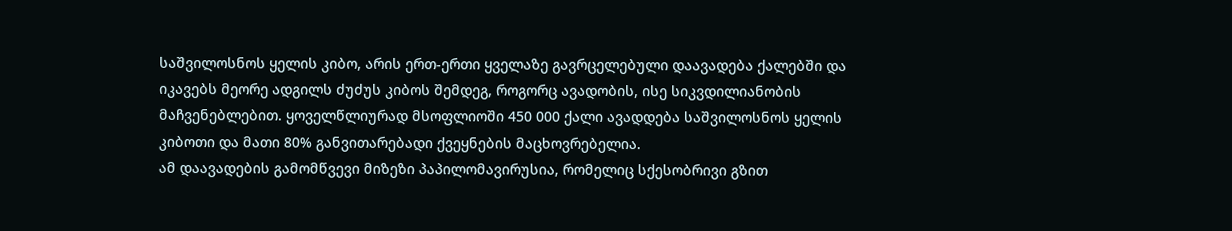საშვილოსნოს ყელის კიბო, არის ერთ-ერთი ყველაზე გავრცელებული დაავადება ქალებში და იკავებს მეორე ადგილს ძუძუს კიბოს შემდეგ, როგორც ავადობის, ისე სიკვდილიანობის მაჩვენებლებით. ყოველწლიურად მსოფლიოში 450 000 ქალი ავადდება საშვილოსნოს ყელის კიბოთი და მათი 80% განვითარებადი ქვეყნების მაცხოვრებელია.
ამ დაავადების გამომწვევი მიზეზი პაპილომავირუსია, რომელიც სქესობრივი გზით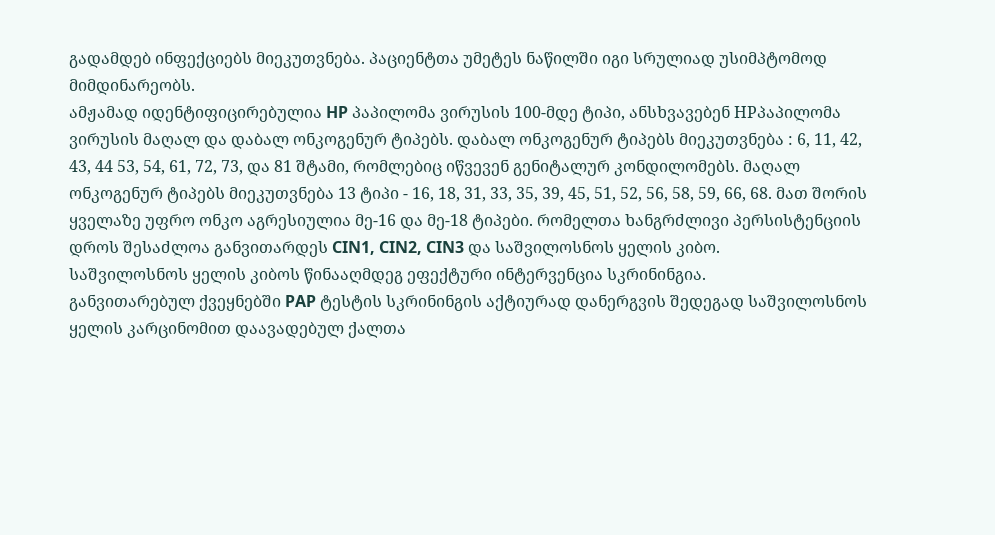გადამდებ ინფექციებს მიეკუთვნება. პაციენტთა უმეტეს ნაწილში იგი სრულიად უსიმპტომოდ მიმდინარეობს.
ამჟამად იდენტიფიცირებულია HP პაპილომა ვირუსის 100-მდე ტიპი, ანსხვავებენ HPპაპილომა ვირუსის მაღალ და დაბალ ონკოგენურ ტიპებს. დაბალ ონკოგენურ ტიპებს მიეკუთვნება : 6, 11, 42, 43, 44 53, 54, 61, 72, 73, და 81 შტამი, რომლებიც იწვევენ გენიტალურ კონდილომებს. მაღალ ონკოგენურ ტიპებს მიეკუთვნება 13 ტიპი - 16, 18, 31, 33, 35, 39, 45, 51, 52, 56, 58, 59, 66, 68. მათ შორის ყველაზე უფრო ონკო აგრესიულია მე-16 და მე-18 ტიპები. რომელთა ხანგრძლივი პერსისტენციის დროს შესაძლოა განვითარდეს CIN1, CIN2, CIN3 და საშვილოსნოს ყელის კიბო.
საშვილოსნოს ყელის კიბოს წინააღმდეგ ეფექტური ინტერვენცია სკრინინგია.
განვითარებულ ქვეყნებში PAP ტესტის სკრინინგის აქტიურად დანერგვის შედეგად საშვილოსნოს ყელის კარცინომით დაავადებულ ქალთა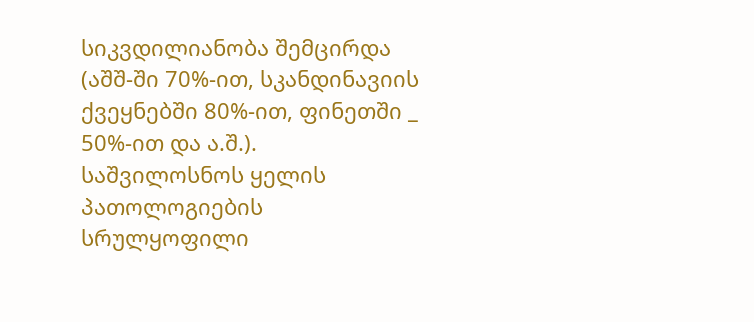სიკვდილიანობა შემცირდა (აშშ-ში 70%-ით, სკანდინავიის ქვეყნებში 80%-ით, ფინეთში _ 50%-ით და ა.შ.).
საშვილოსნოს ყელის პათოლოგიების სრულყოფილი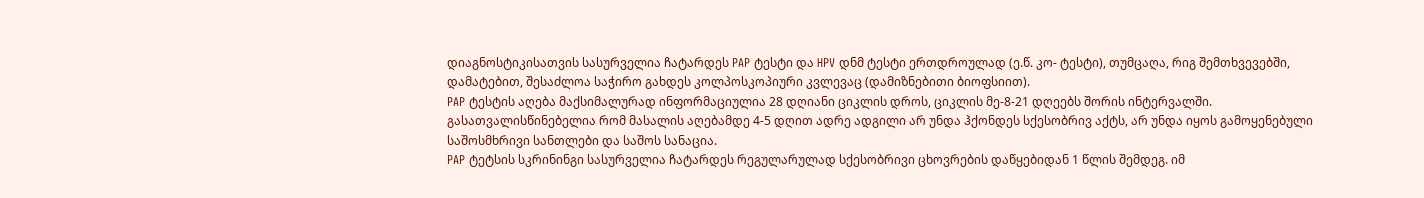დიაგნოსტიკისათვის სასურველია ჩატარდეს PAP ტესტი და HPV დნმ ტესტი ერთდროულად (ე.წ. კო- ტესტი), თუმცაღა, რიგ შემთხვევებში, დამატებით, შესაძლოა საჭირო გახდეს კოლპოსკოპიური კვლევაც (დამიზნებითი ბიოფსიით).
PAP ტესტის აღება მაქსიმალურად ინფორმაციულია 28 დღიანი ციკლის დროს, ციკლის მე-8-21 დღეებს შორის ინტერვალში. გასათვალისწინებელია რომ მასალის აღებამდე 4-5 დღით ადრე ადგილი არ უნდა ჰქონდეს სქესობრივ აქტს, არ უნდა იყოს გამოყენებული საშოსმხრივი სანთლები და საშოს სანაცია.
PAP ტეტსის სკრინინგი სასურველია ჩატარდეს რეგულარულად სქესობრივი ცხოვრების დაწყებიდან 1 წლის შემდეგ. იმ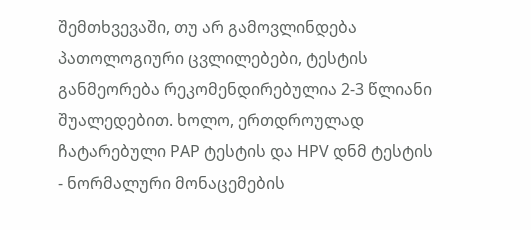შემთხვევაში, თუ არ გამოვლინდება პათოლოგიური ცვლილებები, ტესტის განმეორება რეკომენდირებულია 2-3 წლიანი შუალედებით. ხოლო, ერთდროულად ჩატარებული PAP ტესტის და HPV დნმ ტესტის - ნორმალური მონაცემების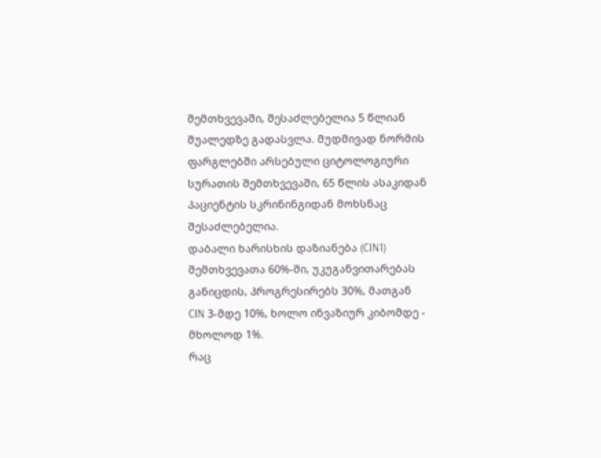შემთხვევაში, შესაძლებელია 5 წლიან შუალედზე გადასვლა. მუდმივად ნორმის ფარგლებში არსებული ციტოლოგიური სურათის შემთხვევაში, 65 წლის ასაკიდან პაციენტის სკრინინგიდან მოხსნაც შესაძლებელია.
დაბალი ხარისხის დაზიანება (CIN1) შემთხვევათა 60%-ში, უკუგანვითარებას განიცდის, პროგრესირებს 30%, მათგან CIN 3-მდე 10%, ხოლო ინვაზიურ კიბომდე - მხოლოდ 1%.
რაც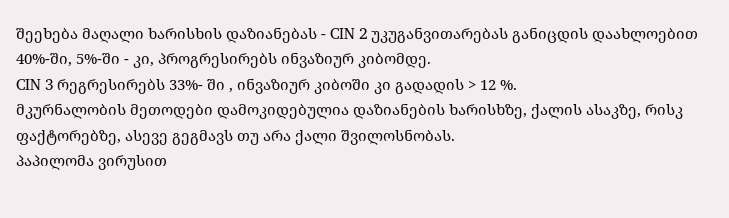შეეხება მაღალი ხარისხის დაზიანებას - CIN 2 უკუგანვითარებას განიცდის დაახლოებით 40%-ში, 5%-ში - კი, პროგრესირებს ინვაზიურ კიბომდე.
CIN 3 რეგრესირებს 33%- ში , ინვაზიურ კიბოში კი გადადის > 12 %.
მკურნალობის მეთოდები დამოკიდებულია დაზიანების ხარისხზე, ქალის ასაკზე, რისკ ფაქტორებზე, ასევე გეგმავს თუ არა ქალი შვილოსნობას.
პაპილომა ვირუსით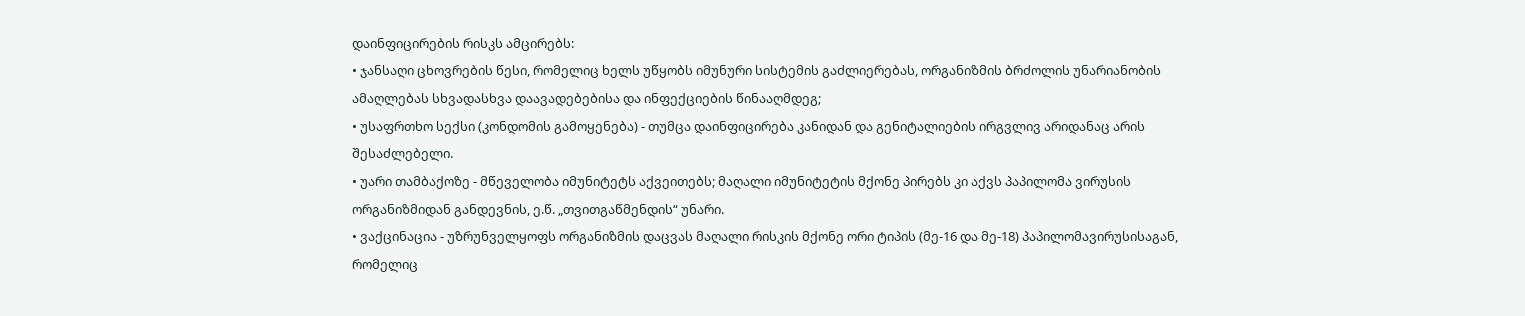დაინფიცირების რისკს ამცირებს:
• ჯანსაღი ცხოვრების წესი, რომელიც ხელს უწყობს იმუნური სისტემის გაძლიერებას, ორგანიზმის ბრძოლის უნარიანობის ამაღლებას სხვადასხვა დაავადებებისა და ინფექციების წინააღმდეგ;
• უსაფრთხო სექსი (კონდომის გამოყენება) - თუმცა დაინფიცირება კანიდან და გენიტალიების ირგვლივ არიდანაც არის შესაძლებელი.
• უარი თამბაქოზე - მწეველობა იმუნიტეტს აქვეითებს; მაღალი იმუნიტეტის მქონე პირებს კი აქვს პაპილომა ვირუსის ორგანიზმიდან განდევნის, ე.წ. „თვითგაწმენდის“ უნარი.
• ვაქცინაცია - უზრუნველყოფს ორგანიზმის დაცვას მაღალი რისკის მქონე ორი ტიპის (მე-16 და მე-18) პაპილომავირუსისაგან, რომელიც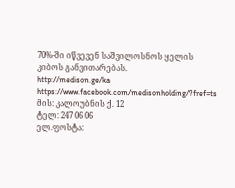70%-ში იწვევენ საშვილოსნოს ყელის კიბოს განვითარებას.
http://medison.ge/ka
https://www.facebook.com/medisonholding/?fref=ts
მის: კალოუბნის ქ. 12
ტელ: 247 06 06
ელ.ფოსტა: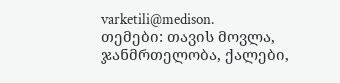varketili@medison.
თემები: თავის მოვლა, ჯანმრთელობა, ქალები,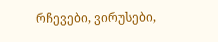რჩევები, ვირუსები,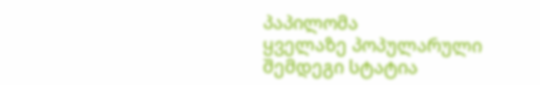პაპილომა
ყველაზე პოპულარული
შემდეგი სტატია